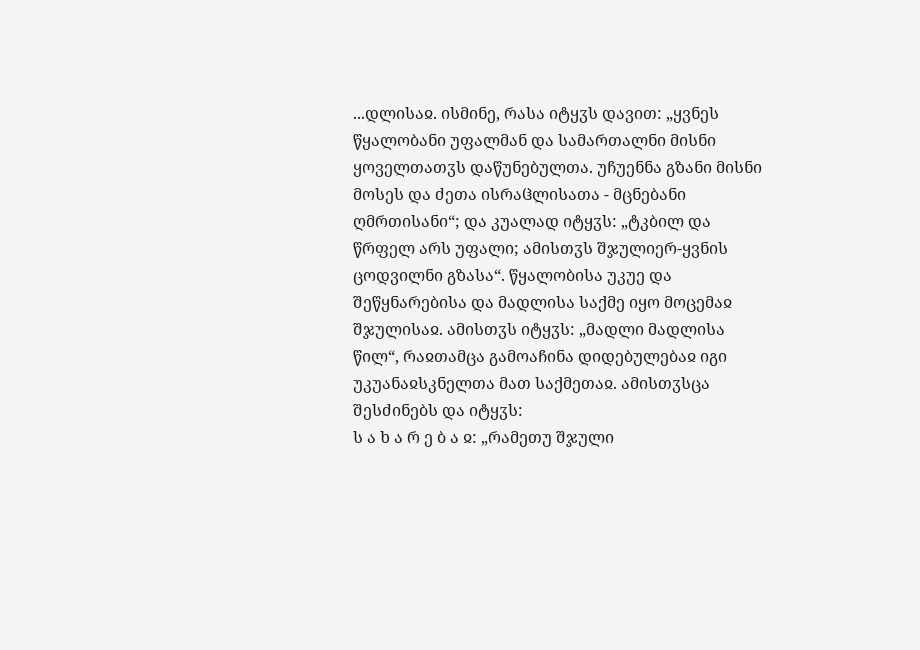...დლისაჲ. ისმინე, რასა იტყჳს დავით: „ყვნეს წყალობანი უფალმან და სამართალნი მისნი ყოველთათჳს დაწუნებულთა. უჩუენნა გზანი მისნი მოსეს და ძეთა ისრაჱლისათა - მცნებანი ღმრთისანი“; და კუალად იტყჳს: „ტკბილ და წრფელ არს უფალი; ამისთჳს შჯულიერ-ყვნის ცოდვილნი გზასა“. წყალობისა უკუე და შეწყნარებისა და მადლისა საქმე იყო მოცემაჲ შჯულისაჲ. ამისთჳს იტყჳს: „მადლი მადლისა წილ“, რაჲთამცა გამოაჩინა დიდებულებაჲ იგი უკუანაჲსკნელთა მათ საქმეთაჲ. ამისთჳსცა შესძინებს და იტყჳს:
ს ა ხ ა რ ე ბ ა ჲ: „რამეთუ შჯული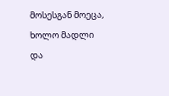მოსესგან მოეცა, ხოლო მადლი და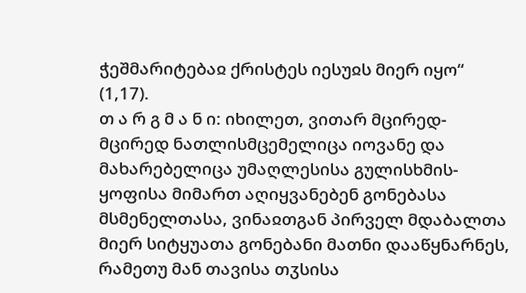ჭეშმარიტებაჲ ქრისტეს იესუჲს მიერ იყო“ (1,17).
თ ა რ გ მ ა ნ ი: იხილეთ, ვითარ მცირედ-მცირედ ნათლისმცემელიცა იოვანე და მახარებელიცა უმაღლესისა გულისხმის-ყოფისა მიმართ აღიყვანებენ გონებასა მსმენელთასა, ვინაჲთგან პირველ მდაბალთა მიერ სიტყუათა გონებანი მათნი დააწყნარნეს, რამეთუ მან თავისა თჳსისა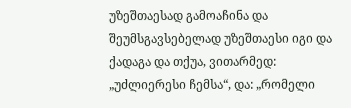უზეშთაესად გამოაჩინა და შეუმსგავსებელად უზეშთაესი იგი და ქადაგა და თქუა, ვითარმედ: „უძლიერესი ჩემსა“, და: „რომელი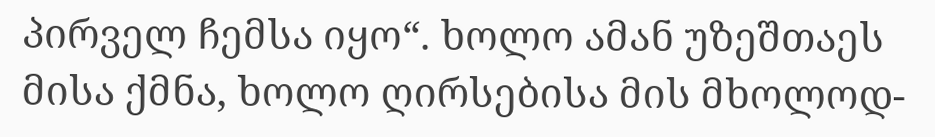პირველ ჩემსა იყო“. ხოლო ამან უზეშთაეს მისა ქმნა, ხოლო ღირსებისა მის მხოლოდ-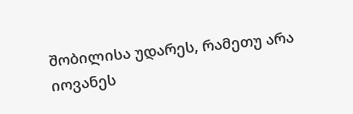შობილისა უდარეს, რამეთუ არა იოვანეს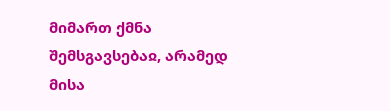მიმართ ქმნა შემსგავსებაჲ, არამედ მისა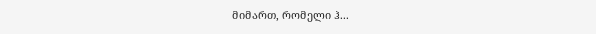მიმართ, რომელი ჰ...